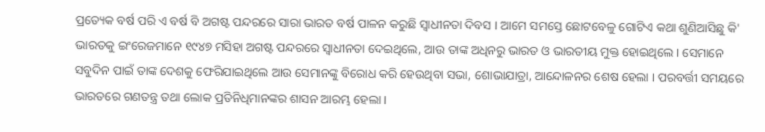ପ୍ରତ୍ୟେକ ବର୍ଷ ପରି ଏ ବର୍ଷ ବି ଅଗଷ୍ଟ ପନ୍ଦରରେ ସାରା ଭାରତ ବର୍ଷ ପାଳନ କରୁଛି ସ୍ୱାଧୀନତା ଦିବସ । ଆମେ ସମସ୍ତେ ଛୋଟବେଳୁ ଗୋଟିଏ କଥା ଶୁଣିଆସିଛୁ କି' ଭାରତକୁ ଇଂରେଜମାନେ ୧୯୪୭ ମସିହା ଅଗଷ୍ଟ ପନ୍ଦରରେ ସ୍ୱାଧୀନତା ଦେଇଥିଲେ, ଆଉ ତାଙ୍କ ଅଧିନରୁ ଭାରତ ଓ ଭାରତୀୟ ମୁକ୍ତ ହୋଇଥିଲେ । ସେମାନେ ସବୁଦିନ ପାଇଁ ତାଙ୍କ ଦେଶକୁ ଫେରିଯାଇଥିଲେ ଆଉ ସେମାନଙ୍କୁ ବିରୋଧ କରି ହେଉଥିବା ସଭା, ଶୋଭାଯାତ୍ରା, ଆନ୍ଦୋଳନର ଶେଷ ହେଲା । ପରବର୍ତ୍ତୀ ସମୟରେ ଭାରତରେ ଗଣତନ୍ତ୍ର ତଥା ଲୋକ ପ୍ରତିନିଧିମାନଙ୍କର ଶାସନ ଆରମ୍ଭ ହେଲା ।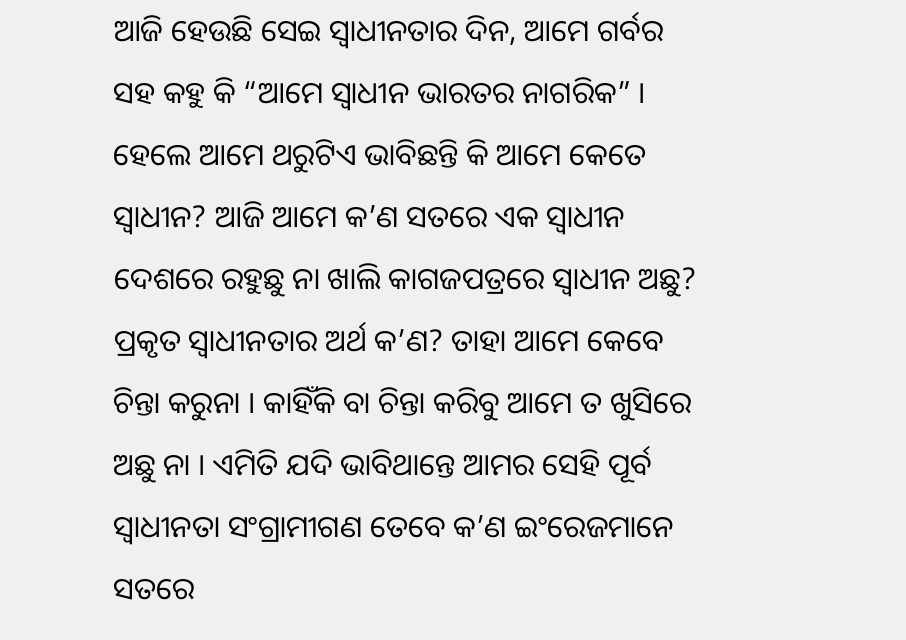ଆଜି ହେଉଛି ସେଇ ସ୍ୱାଧୀନତାର ଦିନ, ଆମେ ଗର୍ବର ସହ କହୁ କି “ଆମେ ସ୍ୱାଧୀନ ଭାରତର ନାଗରିକ” । ହେଲେ ଆମେ ଥରୁଟିଏ ଭାବିଛନ୍ତି କି ଆମେ କେତେ ସ୍ୱାଧୀନ? ଆଜି ଆମେ କ’ଣ ସତରେ ଏକ ସ୍ୱାଧୀନ ଦେଶରେ ରହୁଛୁ ନା ଖାଲି କାଗଜପତ୍ରରେ ସ୍ୱାଧୀନ ଅଛୁ? ପ୍ରକୃତ ସ୍ୱାଧୀନତାର ଅର୍ଥ କ’ଣ? ତାହା ଆମେ କେବେ ଚିନ୍ତା କରୁନା । କାହିଁକି ବା ଚିନ୍ତା କରିବୁ ଆମେ ତ ଖୁସିରେ ଅଛୁ ନା । ଏମିତି ଯଦି ଭାବିଥାନ୍ତେ ଆମର ସେହି ପୂର୍ବ ସ୍ୱାଧୀନତା ସଂଗ୍ରାମୀଗଣ ତେବେ କ’ଣ ଇଂରେଜମାନେ ସତରେ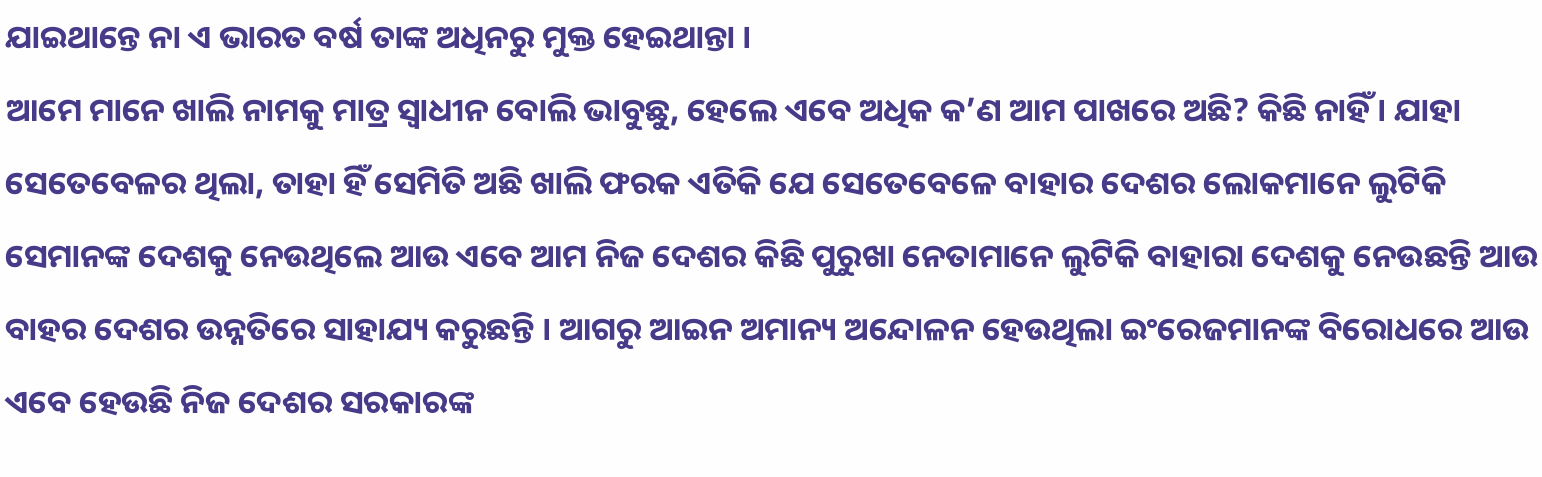ଯାଇଥାନ୍ତେ ନା ଏ ଭାରତ ବର୍ଷ ତାଙ୍କ ଅଧିନରୁ ମୁକ୍ତ ହେଇଥାନ୍ତା ।
ଆମେ ମାନେ ଖାଲି ନାମକୁ ମାତ୍ର ସ୍ୱାଧୀନ ବୋଲି ଭାବୁଛୁ, ହେଲେ ଏବେ ଅଧିକ କ’ଣ ଆମ ପାଖରେ ଅଛି? କିଛି ନାହିଁ । ଯାହା ସେତେବେଳର ଥିଲା, ତାହା ହିଁ ସେମିତି ଅଛି ଖାଲି ଫରକ ଏତିକି ଯେ ସେତେବେଳେ ବାହାର ଦେଶର ଲୋକମାନେ ଲୁଟିକି ସେମାନଙ୍କ ଦେଶକୁ ନେଉଥିଲେ ଆଉ ଏବେ ଆମ ନିଜ ଦେଶର କିଛି ପୁରୁଖା ନେତାମାନେ ଲୁଟିକି ବାହାରା ଦେଶକୁ ନେଉଛନ୍ତି ଆଉ ବାହର ଦେଶର ଉନ୍ନତିରେ ସାହାଯ୍ୟ କରୁଛନ୍ତି । ଆଗରୁ ଆଇନ ଅମାନ୍ୟ ଅନ୍ଦୋଳନ ହେଉଥିଲା ଇଂରେଜମାନଙ୍କ ବିରୋଧରେ ଆଉ ଏବେ ହେଉଛି ନିଜ ଦେଶର ସରକାରଙ୍କ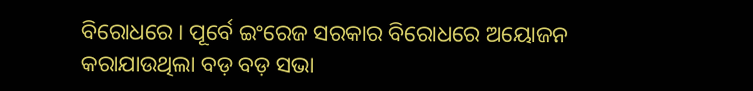ବିରୋଧରେ । ପୂର୍ବେ ଇଂରେଜ ସରକାର ବିରୋଧରେ ଅୟୋଜନ କରାଯାଉଥିଲା ବଡ଼ ବଡ଼ ସଭା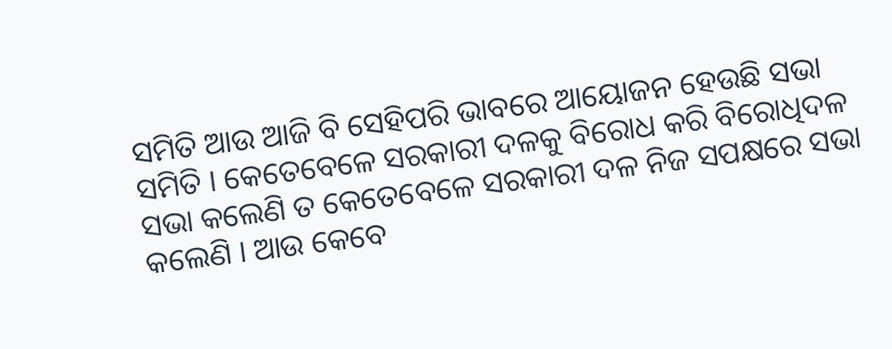ସମିତି ଆଉ ଆଜି ବି ସେହିପରି ଭାବରେ ଆୟୋଜନ ହେଉଛି ସଭା ସମିତି । କେତେବେଳେ ସରକାରୀ ଦଳକୁ ବିରୋଧ କରି ବିରୋଧିଦଳ ସଭା କଲେଣି ତ କେତେବେଳେ ସରକାରୀ ଦଳ ନିଜ ସପକ୍ଷରେ ସଭା କଲେଣି । ଆଉ କେବେ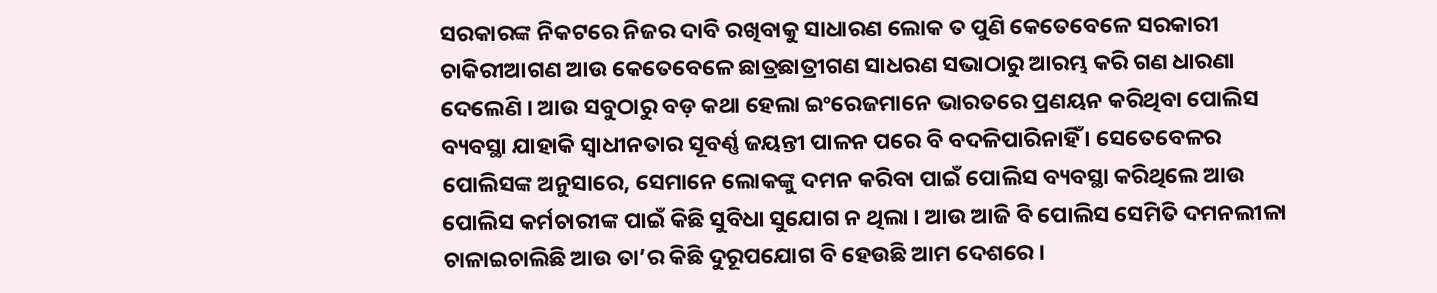ସରକାରଙ୍କ ନିକଟରେ ନିଜର ଦାବି ରଖିବାକୁ ସାଧାରଣ ଲୋକ ତ ପୁଣି କେତେବେଳେ ସରକାରୀ ଚାକିରୀଆଗଣ ଆଉ କେତେବେଳେ ଛାତ୍ରଛାତ୍ରୀଗଣ ସାଧରଣ ସଭାଠାରୁ ଆରମ୍ଭ କରି ଗଣ ଧାରଣା ଦେଲେଣି । ଆଉ ସବୁଠାରୁ ବଡ଼ କଥା ହେଲା ଇଂରେଜମାନେ ଭାରତରେ ପ୍ରଣୟନ କରିଥିବା ପୋଲିସ ବ୍ୟବସ୍ଥା ଯାହାକି ସ୍ୱାଧୀନତାର ସୂବର୍ଣ୍ଣ ଜୟନ୍ତୀ ପାଳନ ପରେ ବି ବଦଳିପାରିନାହିଁ । ସେତେବେଳର ପୋଲିସଙ୍କ ଅନୁସାରେ, ସେମାନେ ଲୋକଙ୍କୁ ଦମନ କରିବା ପାଇଁ ପୋଲିସ ବ୍ୟବସ୍ଥା କରିଥିଲେ ଆଉ ପୋଲିସ କର୍ମଚାରୀଙ୍କ ପାଇଁ କିଛି ସୁବିଧା ସୁଯୋଗ ନ ଥିଲା । ଆଉ ଆଜି ବି ପୋଲିସ ସେମିତି ଦମନଲୀଳା ଚାଳାଇଚାଲିଛି ଆଉ ତା’ର କିଛି ଦୁରୂପଯୋଗ ବି ହେଉଛି ଆମ ଦେଶରେ ।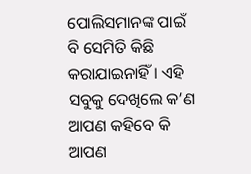ପୋଲିସମାନଙ୍କ ପାଇଁ ବି ସେମିତି କିଛି କରାଯାଇନାହିଁ । ଏହି ସବୁକୁ ଦେଖିଲେ କ’ଣ ଆପଣ କହିବେ କି ଆପଣ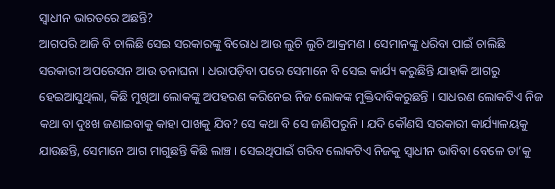ସ୍ୱାଧୀନ ଭାରତରେ ଅଛନ୍ତି?
ଆଗପରି ଆଜି ବି ଚାଲିଛି ସେଇ ସରକାରଙ୍କୁ ବିରୋଧ ଆଉ ଲୁଚି ଲୁଚି ଆକ୍ରମଣ । ସେମାନଙ୍କୁ ଧରିବା ପାଇଁ ଚାଲିଛି ସରକାରୀ ଅପରେସନ ଆଉ ତନାଘନା । ଧରାପଡ଼ିବା ପରେ ସେମାନେ ବି ସେଇ କାର୍ଯ୍ୟ କରୁଛିନ୍ତି ଯାହାକି ଆଗରୁ ହେଇଆସୁଥିଲା, କିଛି ମୁଖିଆ ଲୋକଙ୍କୁ ଅପହରଣ କରିନେଇ ନିଜ ଲୋକଙ୍କ ମୁକ୍ତିଦାବିକରୁଛନ୍ତି । ସାଧରଣ ଲୋକଟିଏ ନିଜ କଥା ବା ଦୁଃଖ ଜଣାଇବାକୁ କାହା ପାଖକୁ ଯିବ? ସେ କଥା ବି ସେ ଜାଣିପରୁନି । ଯଦି କୌଣସି ସରକାରୀ କାର୍ଯ୍ୟାଳୟକୁ ଯାଉଛନ୍ତି, ସେମାନେ ଆଗ ମାଗୁଛନ୍ତି କିଛି ଲାଞ୍ଚ । ସେଇଥିପାଇଁ ଗରିବ ଲୋକଟିଏ ନିଜକୁ ସ୍ୱାଧୀନ ଭାବିବା ବେଳେ ତା’କୁ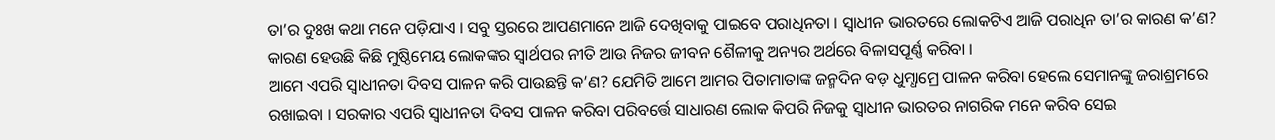ତା’ର ଦୁଃଖ କଥା ମନେ ପଡ଼ିଯାଏ । ସବୁ ସ୍ତରରେ ଆପଣମାନେ ଆଜି ଦେଖିବାକୁ ପାଇବେ ପରାଧିନତା । ସ୍ୱାଧୀନ ଭାରତରେ ଲୋକଟିଏ ଆଜି ପରାଧିନ ତା’ର କାରଣ କ’ଣ? କାରଣ ହେଉଛି କିଛି ମୁଷ୍ଠିମେୟ ଲୋକଙ୍କର ସ୍ୱାର୍ଥପର ନୀତି ଆଉ ନିଜର ଜୀବନ ଶୈଳୀକୁ ଅନ୍ୟର ଅର୍ଥରେ ବିଳାସପୂର୍ଣ୍ଣ କରିବା ।
ଆମେ ଏପରି ସ୍ୱାଧୀନତା ଦିବସ ପାଳନ କରି ପାଉଛନ୍ତି କ’ଣ? ଯେମିତି ଆମେ ଆମର ପିତାମାତାଙ୍କ ଜନ୍ମଦିନ ବଡ଼ ଧୁମ୍ଧାମ୍ରେ ପାଳନ କରିବା ହେଲେ ସେମାନଙ୍କୁ ଜରାଶ୍ରମରେ ରଖାଇବା । ସରକାର ଏପରି ସ୍ୱାଧୀନତା ଦିବସ ପାଳନ କରିବା ପରିବର୍ତ୍ତେ ସାଧାରଣ ଲୋକ କିପରି ନିଜକୁ ସ୍ୱାଧୀନ ଭାରତର ନାଗରିକ ମନେ କରିବ ସେଇ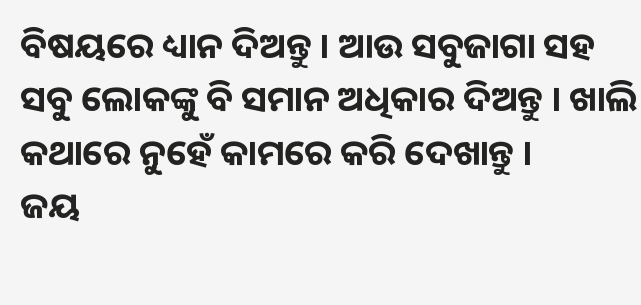ବିଷୟରେ ଧ୍ୟାନ ଦିଅନ୍ତୁ । ଆଉ ସବୁଜାଗା ସହ ସବୁ ଲୋକଙ୍କୁ ବି ସମାନ ଅଧିକାର ଦିଅନ୍ତୁ । ଖାଲି କଥାରେ ନୁହେଁ କାମରେ କରି ଦେଖାନ୍ତୁ ।
ଜୟ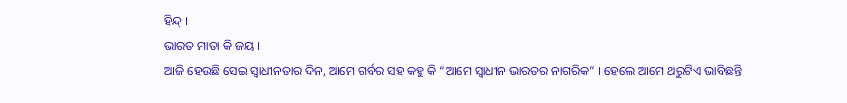ହିନ୍ଦ୍ ।
ଭାରତ ମାତା କି ଜୟ ।
ଆଜି ହେଉଛି ସେଇ ସ୍ୱାଧୀନତାର ଦିନ, ଆମେ ଗର୍ବର ସହ କହୁ କି “ଆମେ ସ୍ୱାଧୀନ ଭାରତର ନାଗରିକ” । ହେଲେ ଆମେ ଥରୁଟିଏ ଭାବିଛନ୍ତି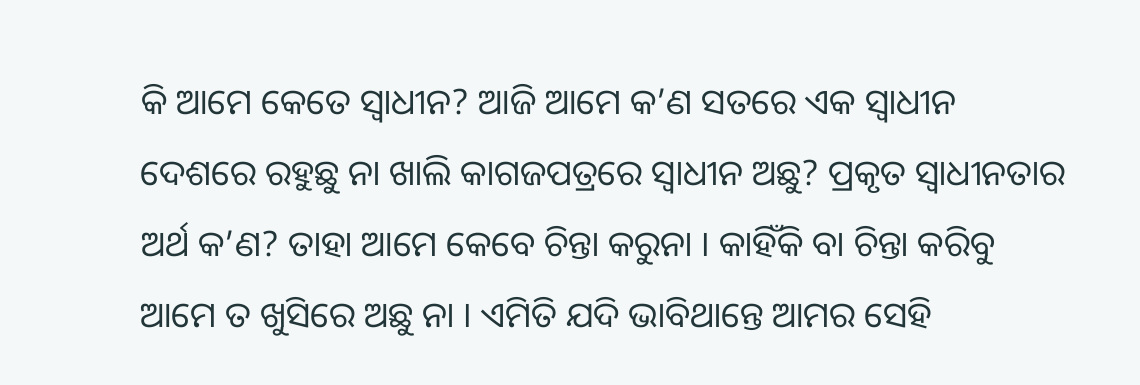କି ଆମେ କେତେ ସ୍ୱାଧୀନ? ଆଜି ଆମେ କ’ଣ ସତରେ ଏକ ସ୍ୱାଧୀନ ଦେଶରେ ରହୁଛୁ ନା ଖାଲି କାଗଜପତ୍ରରେ ସ୍ୱାଧୀନ ଅଛୁ? ପ୍ରକୃତ ସ୍ୱାଧୀନତାର ଅର୍ଥ କ’ଣ? ତାହା ଆମେ କେବେ ଚିନ୍ତା କରୁନା । କାହିଁକି ବା ଚିନ୍ତା କରିବୁ ଆମେ ତ ଖୁସିରେ ଅଛୁ ନା । ଏମିତି ଯଦି ଭାବିଥାନ୍ତେ ଆମର ସେହି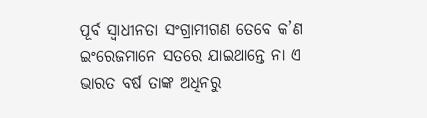ପୂର୍ବ ସ୍ୱାଧୀନତା ସଂଗ୍ରାମୀଗଣ ତେବେ କ’ଣ ଇଂରେଜମାନେ ସତରେ ଯାଇଥାନ୍ତେ ନା ଏ ଭାରତ ବର୍ଷ ତାଙ୍କ ଅଧିନରୁ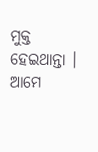ମୁକ୍ତ ହେଇଥାନ୍ତା ।
ଆମେ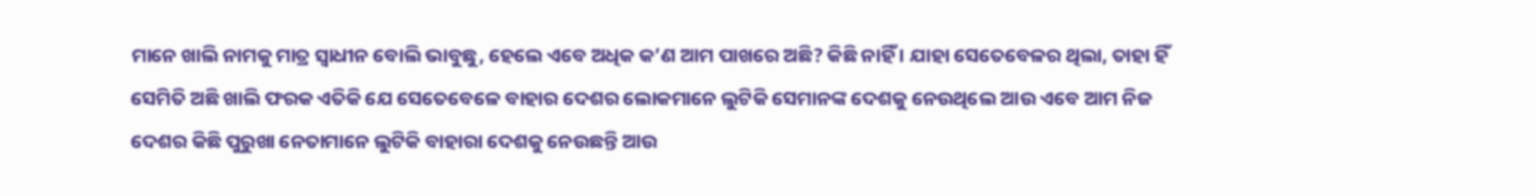ମାନେ ଖାଲି ନାମକୁ ମାତ୍ର ସ୍ୱାଧୀନ ବୋଲି ଭାବୁଛୁ, ହେଲେ ଏବେ ଅଧିକ କ’ଣ ଆମ ପାଖରେ ଅଛି? କିଛି ନାହିଁ । ଯାହା ସେତେବେଳର ଥିଲା, ତାହା ହିଁ ସେମିତି ଅଛି ଖାଲି ଫରକ ଏତିକି ଯେ ସେତେବେଳେ ବାହାର ଦେଶର ଲୋକମାନେ ଲୁଟିକି ସେମାନଙ୍କ ଦେଶକୁ ନେଉଥିଲେ ଆଉ ଏବେ ଆମ ନିଜ ଦେଶର କିଛି ପୁରୁଖା ନେତାମାନେ ଲୁଟିକି ବାହାରା ଦେଶକୁ ନେଉଛନ୍ତି ଆଉ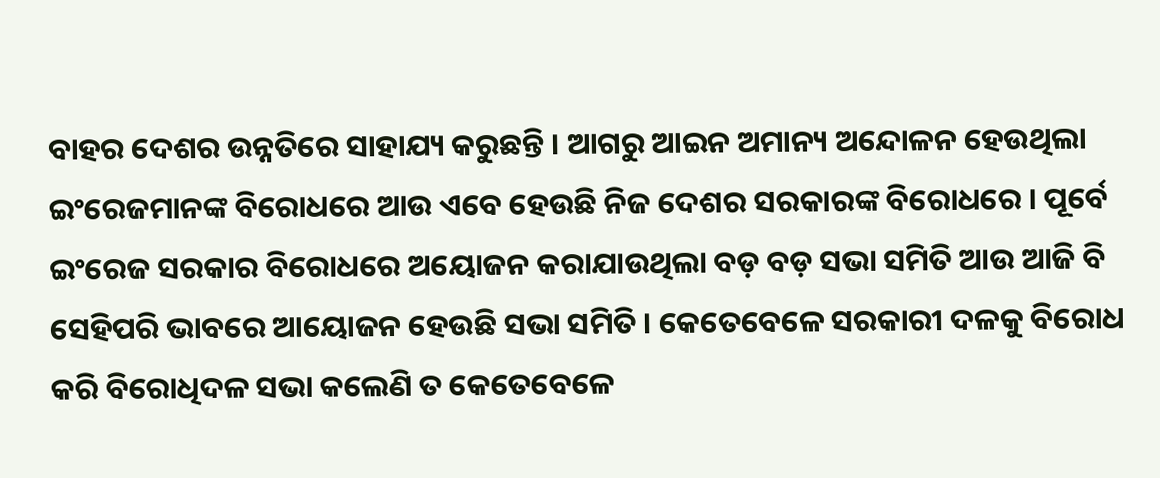ବାହର ଦେଶର ଉନ୍ନତିରେ ସାହାଯ୍ୟ କରୁଛନ୍ତି । ଆଗରୁ ଆଇନ ଅମାନ୍ୟ ଅନ୍ଦୋଳନ ହେଉଥିଲା ଇଂରେଜମାନଙ୍କ ବିରୋଧରେ ଆଉ ଏବେ ହେଉଛି ନିଜ ଦେଶର ସରକାରଙ୍କ ବିରୋଧରେ । ପୂର୍ବେ ଇଂରେଜ ସରକାର ବିରୋଧରେ ଅୟୋଜନ କରାଯାଉଥିଲା ବଡ଼ ବଡ଼ ସଭା ସମିତି ଆଉ ଆଜି ବି ସେହିପରି ଭାବରେ ଆୟୋଜନ ହେଉଛି ସଭା ସମିତି । କେତେବେଳେ ସରକାରୀ ଦଳକୁ ବିରୋଧ କରି ବିରୋଧିଦଳ ସଭା କଲେଣି ତ କେତେବେଳେ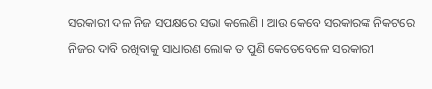ସରକାରୀ ଦଳ ନିଜ ସପକ୍ଷରେ ସଭା କଲେଣି । ଆଉ କେବେ ସରକାରଙ୍କ ନିକଟରେ ନିଜର ଦାବି ରଖିବାକୁ ସାଧାରଣ ଲୋକ ତ ପୁଣି କେତେବେଳେ ସରକାରୀ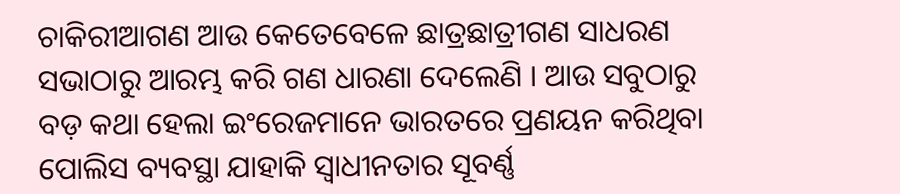ଚାକିରୀଆଗଣ ଆଉ କେତେବେଳେ ଛାତ୍ରଛାତ୍ରୀଗଣ ସାଧରଣ ସଭାଠାରୁ ଆରମ୍ଭ କରି ଗଣ ଧାରଣା ଦେଲେଣି । ଆଉ ସବୁଠାରୁ ବଡ଼ କଥା ହେଲା ଇଂରେଜମାନେ ଭାରତରେ ପ୍ରଣୟନ କରିଥିବା ପୋଲିସ ବ୍ୟବସ୍ଥା ଯାହାକି ସ୍ୱାଧୀନତାର ସୂବର୍ଣ୍ଣ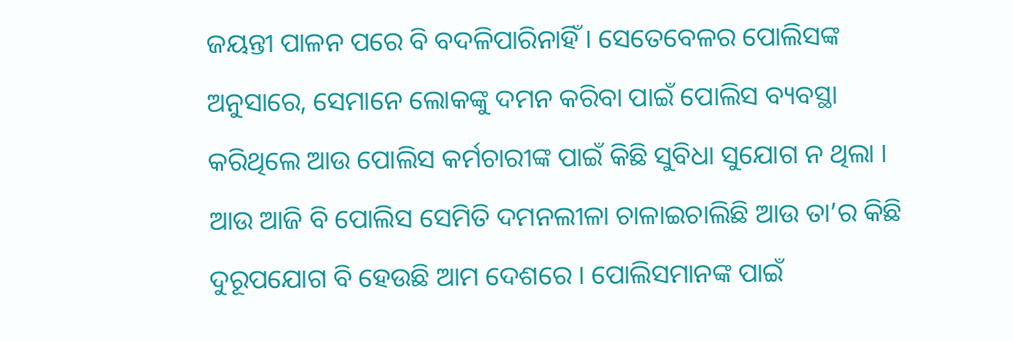ଜୟନ୍ତୀ ପାଳନ ପରେ ବି ବଦଳିପାରିନାହିଁ । ସେତେବେଳର ପୋଲିସଙ୍କ ଅନୁସାରେ, ସେମାନେ ଲୋକଙ୍କୁ ଦମନ କରିବା ପାଇଁ ପୋଲିସ ବ୍ୟବସ୍ଥା କରିଥିଲେ ଆଉ ପୋଲିସ କର୍ମଚାରୀଙ୍କ ପାଇଁ କିଛି ସୁବିଧା ସୁଯୋଗ ନ ଥିଲା । ଆଉ ଆଜି ବି ପୋଲିସ ସେମିତି ଦମନଲୀଳା ଚାଳାଇଚାଲିଛି ଆଉ ତା’ର କିଛି ଦୁରୂପଯୋଗ ବି ହେଉଛି ଆମ ଦେଶରେ । ପୋଲିସମାନଙ୍କ ପାଇଁ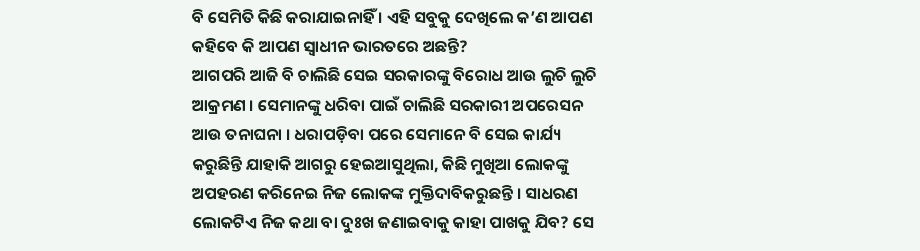ବି ସେମିତି କିଛି କରାଯାଇନାହିଁ । ଏହି ସବୁକୁ ଦେଖିଲେ କ’ଣ ଆପଣ କହିବେ କି ଆପଣ ସ୍ୱାଧୀନ ଭାରତରେ ଅଛନ୍ତି?
ଆଗପରି ଆଜି ବି ଚାଲିଛି ସେଇ ସରକାରଙ୍କୁ ବିରୋଧ ଆଉ ଲୁଚି ଲୁଚି ଆକ୍ରମଣ । ସେମାନଙ୍କୁ ଧରିବା ପାଇଁ ଚାଲିଛି ସରକାରୀ ଅପରେସନ ଆଉ ତନାଘନା । ଧରାପଡ଼ିବା ପରେ ସେମାନେ ବି ସେଇ କାର୍ଯ୍ୟ କରୁଛିନ୍ତି ଯାହାକି ଆଗରୁ ହେଇଆସୁଥିଲା, କିଛି ମୁଖିଆ ଲୋକଙ୍କୁ ଅପହରଣ କରିନେଇ ନିଜ ଲୋକଙ୍କ ମୁକ୍ତିଦାବିକରୁଛନ୍ତି । ସାଧରଣ ଲୋକଟିଏ ନିଜ କଥା ବା ଦୁଃଖ ଜଣାଇବାକୁ କାହା ପାଖକୁ ଯିବ? ସେ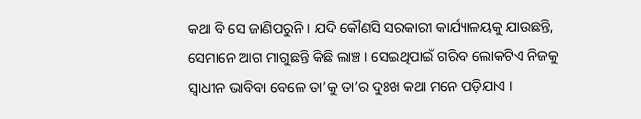କଥା ବି ସେ ଜାଣିପରୁନି । ଯଦି କୌଣସି ସରକାରୀ କାର୍ଯ୍ୟାଳୟକୁ ଯାଉଛନ୍ତି, ସେମାନେ ଆଗ ମାଗୁଛନ୍ତି କିଛି ଲାଞ୍ଚ । ସେଇଥିପାଇଁ ଗରିବ ଲୋକଟିଏ ନିଜକୁ ସ୍ୱାଧୀନ ଭାବିବା ବେଳେ ତା’କୁ ତା’ର ଦୁଃଖ କଥା ମନେ ପଡ଼ିଯାଏ ।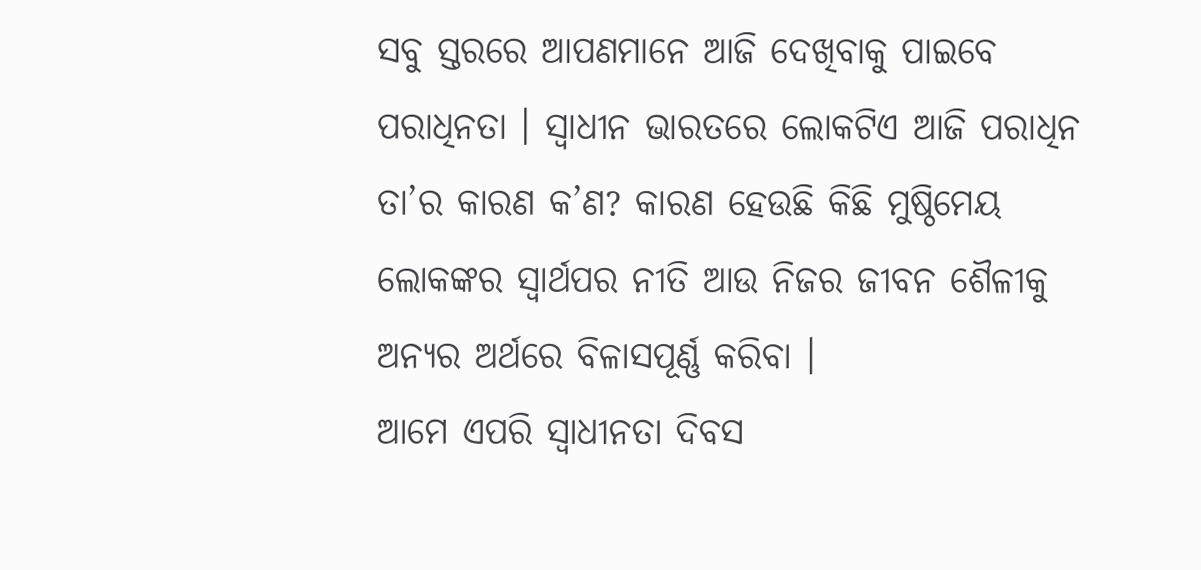ସବୁ ସ୍ତରରେ ଆପଣମାନେ ଆଜି ଦେଖିବାକୁ ପାଇବେ ପରାଧିନତା । ସ୍ୱାଧୀନ ଭାରତରେ ଲୋକଟିଏ ଆଜି ପରାଧିନ ତା’ର କାରଣ କ’ଣ? କାରଣ ହେଉଛି କିଛି ମୁଷ୍ଠିମେୟ ଲୋକଙ୍କର ସ୍ୱାର୍ଥପର ନୀତି ଆଉ ନିଜର ଜୀବନ ଶୈଳୀକୁ ଅନ୍ୟର ଅର୍ଥରେ ବିଳାସପୂର୍ଣ୍ଣ କରିବା ।
ଆମେ ଏପରି ସ୍ୱାଧୀନତା ଦିବସ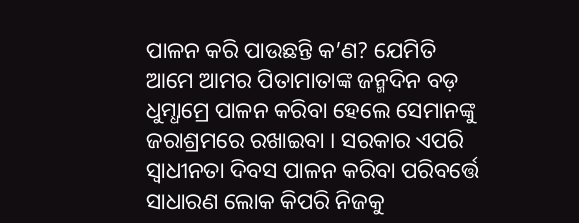ପାଳନ କରି ପାଉଛନ୍ତି କ’ଣ? ଯେମିତି ଆମେ ଆମର ପିତାମାତାଙ୍କ ଜନ୍ମଦିନ ବଡ଼ ଧୁମ୍ଧାମ୍ରେ ପାଳନ କରିବା ହେଲେ ସେମାନଙ୍କୁ ଜରାଶ୍ରମରେ ରଖାଇବା । ସରକାର ଏପରି ସ୍ୱାଧୀନତା ଦିବସ ପାଳନ କରିବା ପରିବର୍ତ୍ତେ ସାଧାରଣ ଲୋକ କିପରି ନିଜକୁ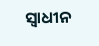ସ୍ୱାଧୀନ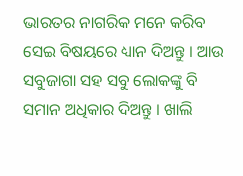ଭାରତର ନାଗରିକ ମନେ କରିବ ସେଇ ବିଷୟରେ ଧ୍ୟାନ ଦିଅନ୍ତୁ । ଆଉ ସବୁଜାଗା ସହ ସବୁ ଲୋକଙ୍କୁ ବି ସମାନ ଅଧିକାର ଦିଅନ୍ତୁ । ଖାଲି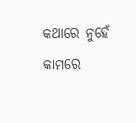କଥାରେ ନୁହେଁ କାମରେ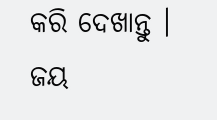କରି ଦେଖାନ୍ତୁ ।
ଜୟ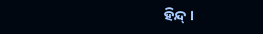ହିନ୍ଦ୍ ।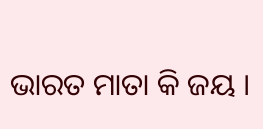ଭାରତ ମାତା କି ଜୟ ।